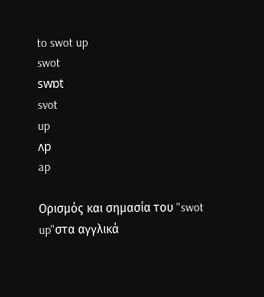to swot up
swot
swɒt
svot
up
ʌp
ap

Ορισμός και σημασία του "swot up"στα αγγλικά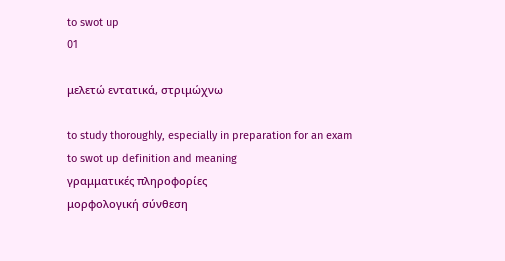to swot up
01

μελετώ εντατικά, στριμώχνω

to study thoroughly, especially in preparation for an exam
to swot up definition and meaning
γραμματικές πληροφορίες
μορφολογική σύνθεση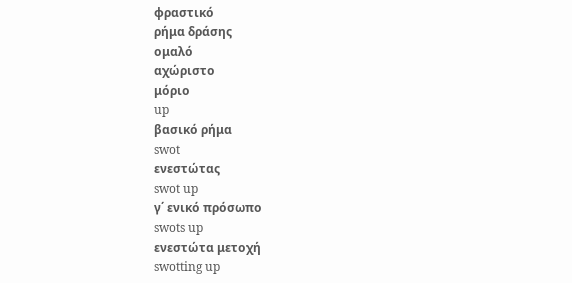φραστικό
ρήμα δράσης
ομαλό
αχώριστο
μόριο
up
βασικό ρήμα
swot
ενεστώτας
swot up
γ΄ ενικό πρόσωπο
swots up
ενεστώτα μετοχή
swotting up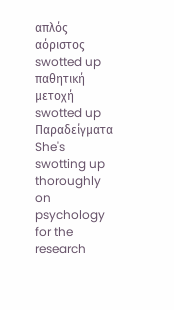απλός αόριστος
swotted up
παθητική μετοχή
swotted up
Παραδείγματα
She's swotting up thoroughly on psychology for the research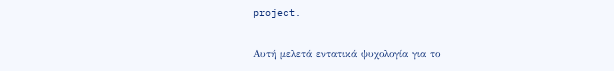project.

Αυτή μελετά εντατικά ψυχολογία για το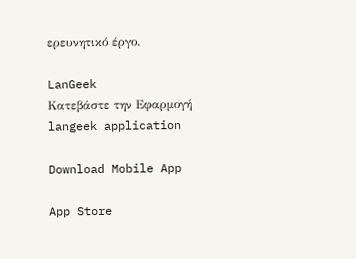ερευνητικό έργο.

LanGeek
Κατεβάστε την Εφαρμογή
langeek application

Download Mobile App

App Store